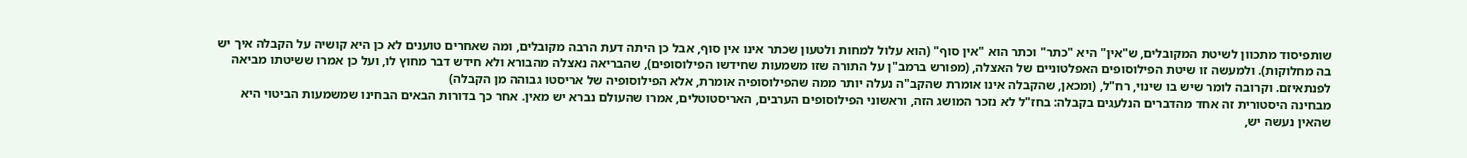שותפיסוד מתכוון לשיטת המקובלים, ש"אין" היא "כתר" וכתר הוא "אין סוף" (הוא עלול למחות ולטעון שכתר אינו אין סוף, אבל כן היתה דעת הרבה מקובלים, ומה שאחרים טוענים לא כן היא קושיה על הקבלה איך יש בה מחלוקות). ולמעשה זו שיטת הפילוסופים האפלטוניים של האצלה, (מפורש ברמב"ן על התורה שזו משמעות שחידשו הפילוסופים), שהבריאה נאצלה מהבורא ולא חידש דבר מחוץ לו, ועל כן אמרו ששיטתו מביאה לפנתאיזם. וקרובה לומר שיש בו שינוי, רח"ל, (ומכאן, שהקבלה אינו אומרת שהקב"ה נעלה יותר ממה שהפילוסופיה אומרת, אלא הפילוסופיה של אריסטו גבוהה מן הקבלה)
מבחינה היסטורית זה אחד מהדברים הנלעגים בקבלה: בחז"ל לא נזכר המושג הזה, וראשוני הפילוסופים הערבים, האריסטוטלים, אמרו שהעולם נברא יש מאין. אחר כך בדורות הבאים הבחינו שמשמעות הביטוי היא שהאין נעשה יש,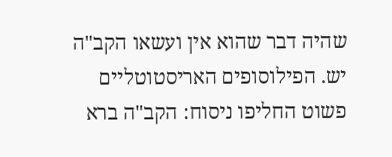שהיה דבר שהוא אין ועשאו הקב"ה יש. הפילוסופים האריסטוטליים פשוט החליפו ניסוח: הקב"ה ברא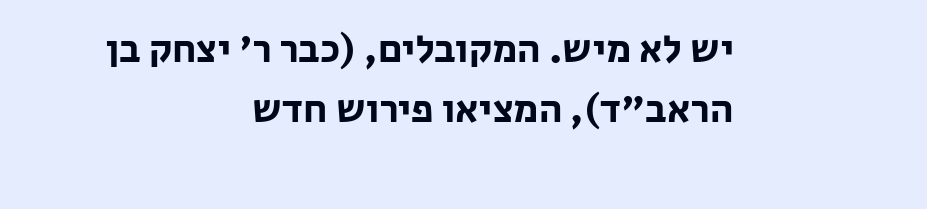יש לא מיש. המקובלים, (כבר ר' יצחק בן הראב"ד), המציאו פירוש חדש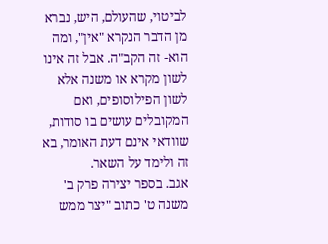לביטוי, שהעולם, היש, נברא מן הדבר הנקרא "אין", ומה הוא- זה הקב"ה. אבל זה אינו לשון מקרא או משנה אלא לשון הפילוסופים, ואם המקובלים עושים בו סודות, שוודאי אינם דעת האומר, בא זה ולימד על השאר.
אגב. בספר יצירה פרק ב' משנה ט' כתוב "יצר ממש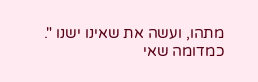מתהו, ועשה את שאינו ישנו ". כמדומה שאי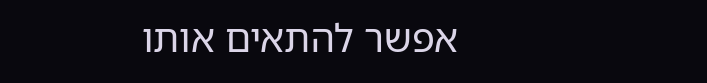אפשר להתאים אותו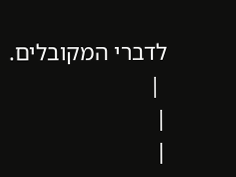לדברי המקובלים.
 |
|
|